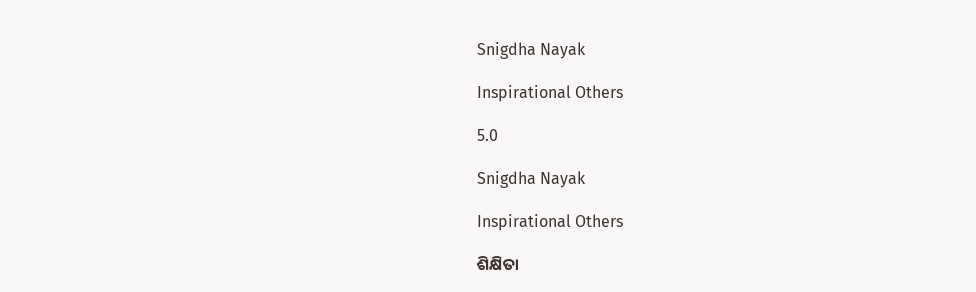Snigdha Nayak

Inspirational Others

5.0

Snigdha Nayak

Inspirational Others

ଶିକ୍ଷିତା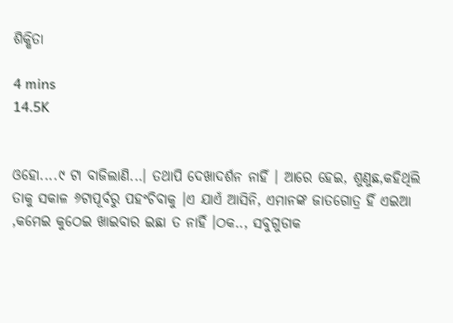ଶିକ୍ଷିତା

4 mins
14.5K


ଓହୋ....୯ ଟା ବାଜିଲାଣି...। ତଥାପି ଦେଖାଦର୍ଶନ ନାହିଁ । ଆରେ ହେଇ, ଶୁଣୁଛ,କହିଥିଲି ତାକୁ ସକାଳ ୬ଟାପୂର୍ବରୁ ପହଂଚିବାକୁ ।ଏ ଯାଏଁ ଆସିନି, ଏମାନଙ୍କ ଜାତଗୋତ୍ର ହିଁ ଏଇଆ ,କମେଇ କୁଠେଇ ଖାଇବାର ଇଛା ତ ନାହିଁ ।ଠକ.., ସବୁଗୁଡାକ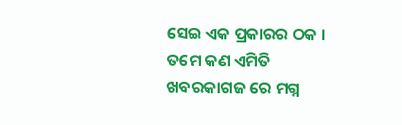ସେଇ ଏକ ପ୍ରକାରର ଠକ । ତମେ କଣ ଏମିତି ଖବରକାଗଜ ରେ ମଗ୍ନ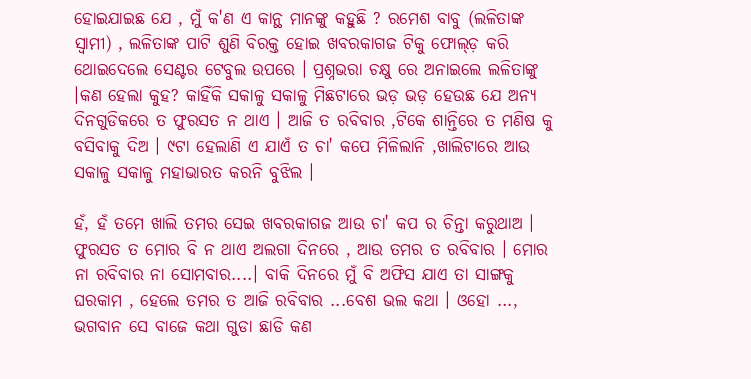ହୋଇଯାଇଛ ଯେ , ମୁଁ କ'ଣ ଏ କାନ୍ଥ ମାନଙ୍କୁ କହୁଛି ? ରମେଶ ବାବୁ (ଲଳିତାଙ୍କ ସ୍ୱାମୀ) , ଲଳିତାଙ୍କ ପାଟି ଶୁଣି ବିରକ୍ତ ହୋଇ ଖବରକାଗଜ ଟିକୁ ଫୋଲ୍ଡ଼ କରି ଥୋଇଦେଲେ ସେଣ୍ଟର ଟେବୁଲ ଉପରେ । ପ୍ରଶ୍ନଭରା ଚକ୍ଷୁ ରେ ଅନାଇଲେ ଲଳିତାଙ୍କୁ ।କଣ ହେଲା କୁହ? କାହିଁକି ସକାଳୁ ସକାଳୁ ମିଛଟାରେ ଭଡ଼ ଭଡ଼ ହେଉଛ ଯେ ଅନ୍ୟ ଦିନଗୁଡିକରେ ତ ଫୁରସତ ନ ଥାଏ । ଆଜି ତ ରବିବାର ,ଟିକେ ଶାନ୍ତିରେ ତ ମଣିଷ କୁ ବସିବାକୁ ଦିଅ । ୯ଟା ହେଲାଣି ଏ ଯାଏଁ ତ ଚା' କପେ ମିଳିଲାନି ,ଖାଲିଟାରେ ଆଉ ସକାଳୁ ସକାଳୁ ମହାଭାରତ କରନି ବୁଝିଲ ।

ହଁ, ହଁ ତମେ ଖାଲି ତମର ସେଇ ଖବରକାଗଜ ଆଉ ଚା' କପ ର ଚିନ୍ତା କରୁଥାଅ । ଫୁରସତ ତ ମୋର ବି ନ ଥାଏ ଅଲଗା ଦିନରେ , ଆଉ ତମର ତ ରବିବାର । ମୋର ନା ରବିବାର ନା ସୋମବାର....। ବାକି ଦିନରେ ମୁଁ ବି ଅଫିସ ଯାଏ ତା ସାଙ୍ଗକୁ ଘରକାମ , ହେଲେ ତମର ତ ଆଜି ରବିବାର ...ବେଶ ଭଲ କଥା । ଓହୋ ..., ଭଗବାନ ସେ ବାଜେ କଥା ଗୁଡା ଛାଡି କଣ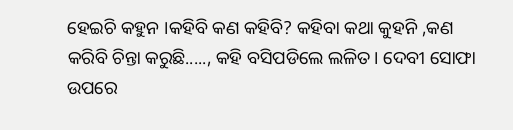ହେଇଚି କହୁନ ।କହିବି କଣ କହିବି? କହିବା କଥା କୁହନି ,କଣ କରିବି ଚିନ୍ତା କରୁଛି....., କହି ବସିପଡିଲେ ଲଳିତ। ଦେବୀ ସୋଫା ଉପରେ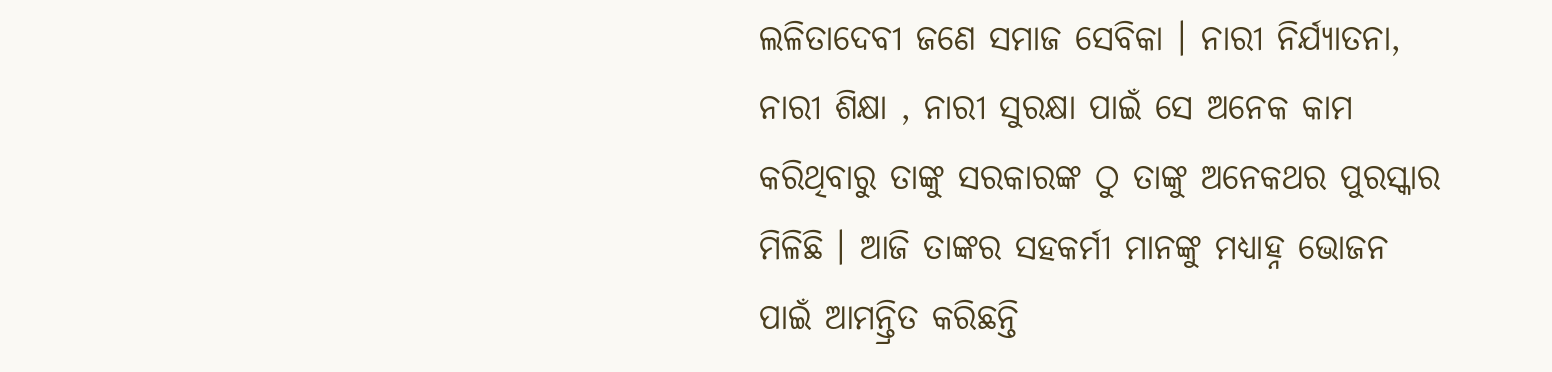ଲଳିତାଦେବୀ ଜଣେ ସମାଜ ସେବିକା । ନାରୀ ନିର୍ଯ୍ୟାତନା, ନାରୀ ଶିକ୍ଷା , ନାରୀ ସୁରକ୍ଷା ପାଇଁ ସେ ଅନେକ କାମ କରିଥିବାରୁ ତାଙ୍କୁ ସରକାରଙ୍କ ଠୁ ତାଙ୍କୁ ଅନେକଥର ପୁରସ୍କାର ମିଳିଛି । ଆଜି ତାଙ୍କର ସହକର୍ମୀ ମାନଙ୍କୁ ମଧ୍ୟାହ୍ନ ଭୋଜନ ପାଇଁ ଆମନ୍ତ୍ରିତ କରିଛନ୍ତି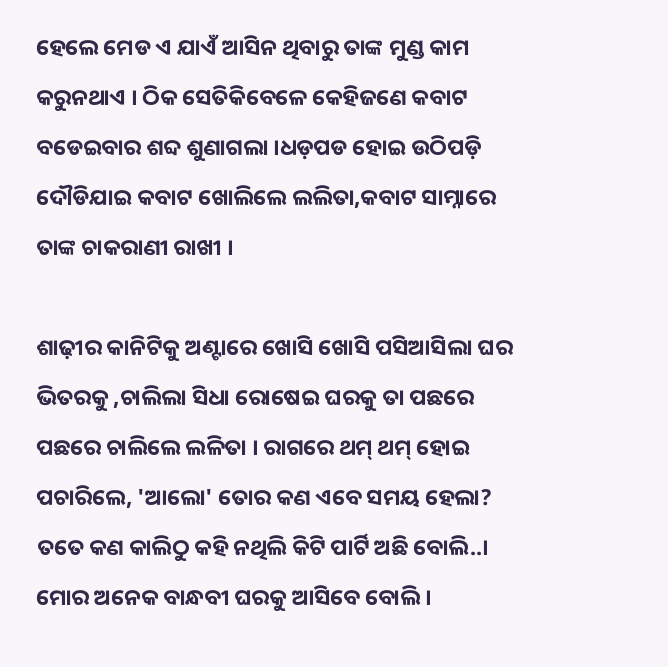ହେଲେ ମେଡ ଏ ଯାଏଁ ଆସିନ ଥିବାରୁ ତାଙ୍କ ମୁଣ୍ଡ କାମ କରୁନଥାଏ । ଠିକ ସେତିକିବେଳେ କେହିଜଣେ କବାଟ ବଡେଇବାର ଶବ୍ଦ ଶୁଣାଗଲା ।ଧଡ଼ପଡ ହୋଇ ଉଠିପଡ଼ି ଦୌଡିଯାଇ କବାଟ ଖୋଲିଲେ ଲଲିତା,କବାଟ ସାମ୍ନାରେ ତାଙ୍କ ଚାକରାଣୀ ରାଖୀ ।

ଶାଢ଼ୀର କାନିଟିକୁ ଅଣ୍ଟାରେ ଖୋସି ଖୋସି ପସିଆସିଲା ଘର ଭିତରକୁ ,ଚାଲିଲା ସିଧା ରୋଷେଇ ଘରକୁ ତା ପଛରେ ପଛରେ ଚାଲିଲେ ଲଳିତା । ରାଗରେ ଥମ୍ ଥମ୍ ହୋଇ ପଚାରିଲେ, 'ଆଲୋ' ତୋର କଣ ଏବେ ସମୟ ହେଲା? ତତେ କଣ କାଲିଠୁ କହି ନଥିଲି କିଟି ପାର୍ଟି ଅଛି ବୋଲି..। ମୋର ଅନେକ ବାନ୍ଧବୀ ଘରକୁ ଆସିବେ ବୋଲି ।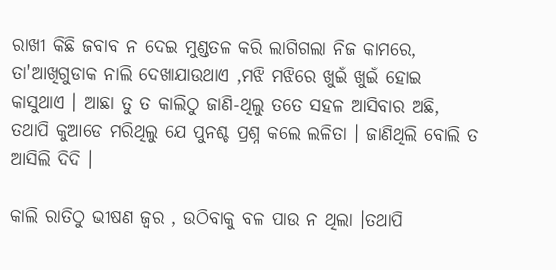ରାଖୀ କିଛି ଜବାବ ନ ଦେଇ ମୁଣ୍ଡତଳ କରି ଲାଗିଗଲା ନିଜ କାମରେ, ତା'ଆଖିଗୁଡାକ ନାଲି ଦେଖାଯାଉଥାଏ ,ମଝି ମଝିରେ ଖୁଇଁ ଖୁଇଁ ହୋଇ କାସୁଥାଏ । ଆଛା ତୁ ତ କାଲିଠୁ ଜାଣି-ଥିଲୁ ତତେ ସହଳ ଆସିବାର ଅଛି, ତଥାପି କୁଆଡେ ମରିଥିଲୁ ଯେ ପୁନଶ୍ଚ ପ୍ରଶ୍ନ କଲେ ଲଳିତା । ଜାଣିଥିଲି ବୋଲି ତ ଆସିଲି ଦିଦି ।

କାଲି ରାତିଠୁ ଭୀଷଣ ଜ୍ୱର , ଉଠିବାକୁ ବଳ ପାଉ ନ ଥିଲା ।ତଥାପି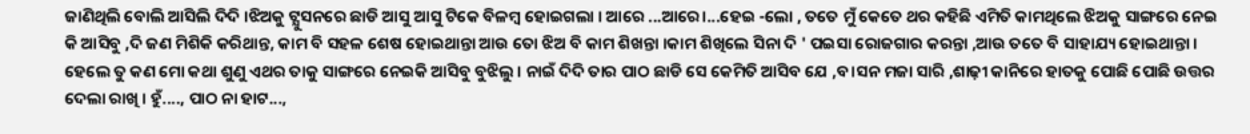ଜାଣିଥିଲି ବୋଲି ଆସିଲି ଦିଦି ।ଝିଅକୁ ଟ୍ଯୁସନରେ ଛାଡି ଆସୁ ଆସୁ ଟିକେ ବିଳମ୍ବ ହୋଇଗଲା । ଆରେ ...ଆରେ।...ହେଇ -ଲୋ , ତତେ ମୁଁ କେତେ ଥର କହିଛି ଏମିତି କାମଥିଲେ ଝିଅକୁ ସାଙ୍ଗରେ ନେଇ କି ଆସିବୁ ,ଦି ଜଣ ମିଶିକି କରିଥାନ୍ତ, କାମ ବି ସହଳ ଶେଷ ହୋଇଥାନ୍ତା ଆଉ ତୋ ଝିଅ ବି କାମ ଶିଖନ୍ତା ।କାମ ଶିଖିଲେ ସିନା ଦି ' ପଇସା ରୋଜଗାର କରନ୍ତା ,ଆଉ ତତେ ବି ସାହାଯ୍ୟ ହୋଇଥାନ୍ତା । ହେଲେ ତୁ କଣ ମୋ କଥା ଶୁଣୁ ଏଥର ତାକୁ ସାଙ୍ଗରେ ନେଇକି ଆସିବୁ ବୁଝିଲୁ । ନାଇଁ ଦିଦି ତାର ପାଠ ଛାଡି ସେ କେମିତି ଆସିବ ଯେ ,ବ।ସନ ମଜା ସାରି ,ଶାଢ଼ୀ କାନିରେ ହାତକୁ ପୋଛି ପୋଛି ଉତ୍ତର ଦେଲା ରାଖି । ହୁଁ...., ପାଠ ନା ହାଟ...,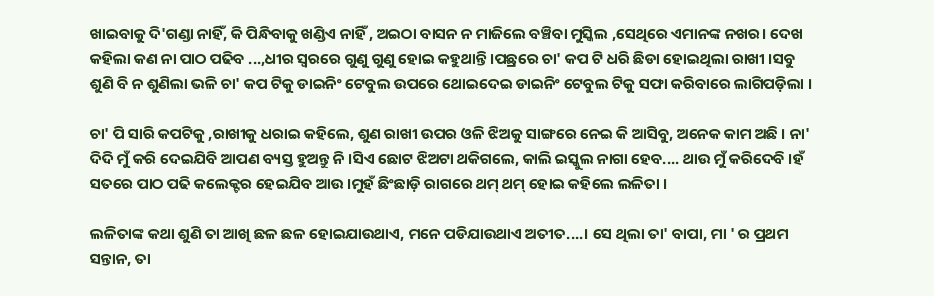ଖାଇବାକୁ ଦି'ଗଣ୍ଡା ନାହିଁ, କି ପିନ୍ଧିବାକୁ ଖଣ୍ଡିଏ ନାହିଁ , ଅଇଠା ବାସନ ନ ମାଜିଲେ ବଞ୍ଚିବା ମୁସ୍କିଲ ,ସେଥିରେ ଏମାନଙ୍କ ନଖର। ଦେଖ କହିଲା କଣ ନା ପାଠ ପଢିବ ...,ଧୀର ସ୍ୱରରେ ଗୁଣୁ ଗୁଣୁ ହୋଇ କହୁଥାନ୍ତି ।ପଛ୍ରରେ ଚା' କପ ଟି ଧରି ଛିଡା ହୋଇଥିଲା ରାଖୀ ।ସବୁ ଶୁଣି ବି ନ ଶୁଣିଲା ଭଳି ଚା' କପ ଟିକୁ ଡାଇନିଂ ଟେବୁଲ ଉପରେ ଥୋଇଦେଇ ଡାଇନିଂ ଟେବୁଲ ଟିକୁ ସଫା କରିବାରେ ଲାଗିପଡ଼ିଲା ।

ଚା' ପି ସାରି କପଟିକୁ ,ରାଖୀକୁ ଧରାଇ କହିଲେ, ଶୁଣ ରାଖୀ ଉପର ଓଳି ଝିଅକୁ ସାଙ୍ଗରେ ନେଇ କି ଆସିବୁ, ଅନେକ କାମ ଅଛି । ନା' ଦିଦି ମୁଁ କରି ଦେଇଯିବି ଆପଣ ବ୍ୟସ୍ତ ହୁଅନ୍ତୁ ନି ।ସିଏ ଛୋଟ ଝିଅଟା ଥକିଗଲେ, କାଲି ଇସ୍କୁଲ ନାଗା ହେବ.... ଥାଉ ମୁଁ କରିଦେବି ।ହଁ ସତରେ ପାଠ ପଢି କଲେକ୍ଟର ହେଇଯିବ ଆଉ ।ମୁହଁ ଛିଂଛାଡ଼ି ରାଗରେ ଥମ୍ ଥମ୍ ହୋଇ କହିଲେ ଲଳିତା ।

ଲଳିତାଙ୍କ କଥା ଶୁଣି ତା ଆଖି ଛଳ ଛଳ ହୋଇଯାଉଥାଏ, ମନେ ପଡିଯାଉଥାଏ ଅତୀତ....। ସେ ଥିଲା ତା' ବାପା, ମା ' ର ପ୍ରଥମ ସନ୍ତାନ, ତା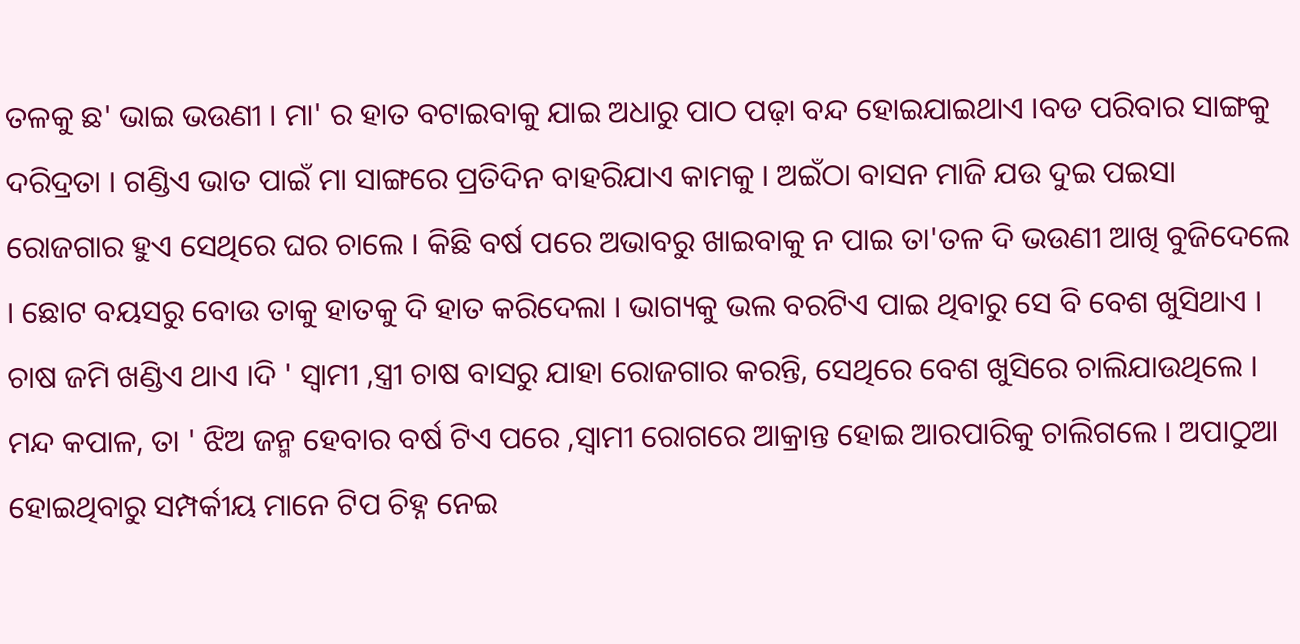ତଳକୁ ଛ' ଭାଇ ଭଉଣୀ । ମା' ର ହାତ ବଟାଇବାକୁ ଯାଇ ଅଧାରୁ ପାଠ ପଢ଼ା ବନ୍ଦ ହୋଇଯାଇଥାଏ ।ବଡ ପରିବାର ସାଙ୍ଗକୁ ଦରିଦ୍ରତା । ଗଣ୍ଡିଏ ଭାତ ପାଇଁ ମା ସାଙ୍ଗରେ ପ୍ରତିଦିନ ବାହରିଯାଏ କାମକୁ । ଅଇଁଠା ବାସନ ମାଜି ଯଉ ଦୁଇ ପଇସା ରୋଜଗାର ହୁଏ ସେଥିରେ ଘର ଚାଲେ । କିଛି ବର୍ଷ ପରେ ଅଭାବରୁ ଖାଇବାକୁ ନ ପାଇ ତା'ତଳ ଦି ଭଉଣୀ ଆଖି ବୁଜିଦେଲେ । ଛୋଟ ବୟସରୁ ବୋଉ ତାକୁ ହାତକୁ ଦି ହାତ କରିଦେଲା । ଭାଗ୍ୟକୁ ଭଲ ବରଟିଏ ପାଇ ଥିବାରୁ ସେ ବି ବେଶ ଖୁସିଥାଏ । ଚାଷ ଜମି ଖଣ୍ଡିଏ ଥାଏ ।ଦି ' ସ୍ୱାମୀ ,ସ୍ତ୍ରୀ ଚାଷ ବାସରୁ ଯାହା ରୋଜଗାର କରନ୍ତି, ସେଥିରେ ବେଶ ଖୁସିରେ ଚାଲିଯାଉଥିଲେ । ମନ୍ଦ କପାଳ, ତା ' ଝିଅ ଜନ୍ମ ହେବାର ବର୍ଷ ଟିଏ ପରେ ,ସ୍ୱାମୀ ରୋଗରେ ଆକ୍ରାନ୍ତ ହୋଇ ଆରପାରିକୁ ଚାଲିଗଲେ । ଅପାଠୁଆ ହୋଇଥିବାରୁ ସମ୍ପର୍କୀୟ ମାନେ ଟିପ ଚିହ୍ନ ନେଇ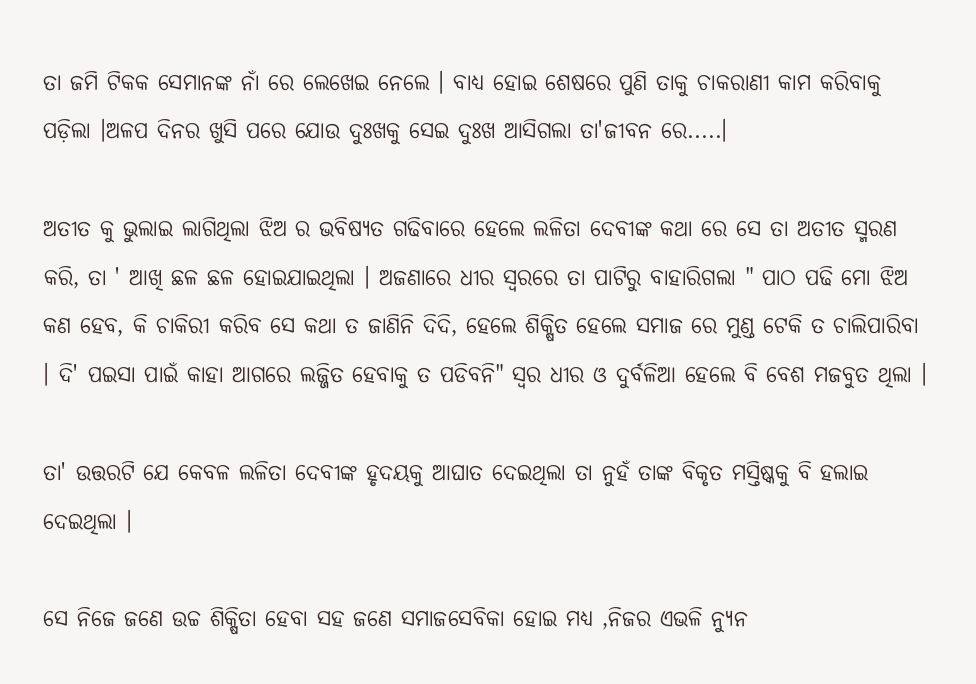ତା ଜମି ଟିକକ ସେମାନଙ୍କ ନାଁ ରେ ଲେଖେଇ ନେଲେ । ବାଧ୍ୟ ହୋଇ ଶେଷରେ ପୁଣି ତାକୁ ଚାକରାଣୀ କାମ କରିବାକୁ ପଡ଼ିଲା ।ଅଳପ ଦିନର ଖୁସି ପରେ ଯୋଉ ଦୁଃଖକୁ ସେଇ ଦୁଃଖ ଆସିଗଲା ତା'ଜୀବନ ରେ.....।

ଅତୀତ କୁ ଭୁଲାଇ ଲାଗିଥିଲା ଝିଅ ର ଭବିଷ୍ୟତ ଗଢିବାରେ ହେଲେ ଲଳିତା ଦେବୀଙ୍କ କଥା ରେ ସେ ତା ଅତୀତ ସ୍ମରଣ କରି, ତା ' ଆଖି ଛଳ ଛଳ ହୋଇଯାଇଥିଲା । ଅଜଣାରେ ଧୀର ସ୍ୱରରେ ତା ପାଟିରୁ ବାହାରିଗଲା " ପାଠ ପଢି ମୋ ଝିଅ କଣ ହେବ, କି ଚାକିରୀ କରିବ ସେ କଥା ତ ଜାଣିନି ଦିଦି, ହେଲେ ଶିକ୍ଷିତ ହେଲେ ସମାଜ ରେ ମୁଣ୍ଡ ଟେକି ତ ଚାଲିପାରିବା । ଦି' ପଇସା ପାଇଁ କାହା ଆଗରେ ଲଜ୍ଜିତ ହେବାକୁ ତ ପଡିବନି" ସ୍ବର ଧୀର ଓ ଦୁର୍ବଳିଆ ହେଲେ ବି ବେଶ ମଜବୁତ ଥିଲା ।

ତା' ଉତ୍ତରଟି ଯେ କେବଳ ଲଳିତା ଦେବୀଙ୍କ ହୃଦୟକୁ ଆଘାତ ଦେଇଥିଲା ତା ନୁହଁ ତାଙ୍କ ବିକୃତ ମସ୍ତିଷ୍କକୁ ବି ହଲାଇ ଦେଇଥିଲା ।

ସେ ନିଜେ ଜଣେ ଉଚ୍ଚ ଶିକ୍ଷିତା ହେବା ସହ ଜଣେ ସମାଜସେବିକା ହୋଇ ମଧ୍ୟ ,ନିଜର ଏଭଳି ନ୍ୟୁନ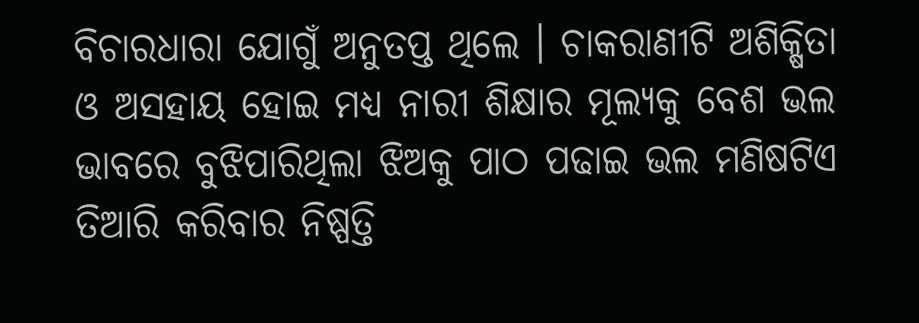ବିଚାରଧାରା ଯୋଗୁଁ ଅନୁତପ୍ତ ଥିଲେ । ଚାକରାଣୀଟି ଅଶିକ୍ଷିତା ଓ ଅସହାୟ ହୋଇ ମଧ୍ୟ ନାରୀ ଶିକ୍ଷାର ମୂଲ୍ୟକୁ ବେଶ ଭଲ ଭାବରେ ବୁଝିପାରିଥିଲା ଝିଅକୁ ପାଠ ପଢାଇ ଭଲ ମଣିଷଟିଏ ତିଆରି କରିବାର ନିଷ୍ପତ୍ତି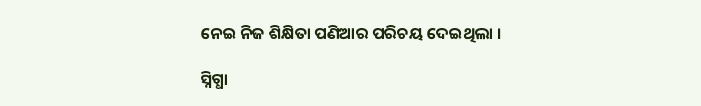ନେଇ ନିଜ ଶିକ୍ଷିତା ପଣିଆର ପରିଚୟ ଦେଇଥିଲା ।

ସ୍ନିଗ୍ଧା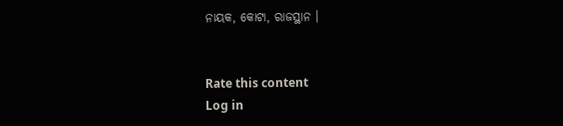ନାୟକ, କୋଟା, ରାଜସ୍ଥାନ ।


Rate this content
Log in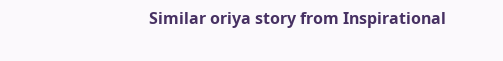Similar oriya story from Inspirational